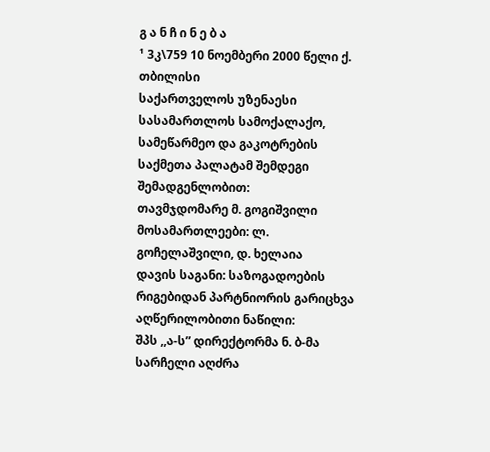გ ა ნ ჩ ი ნ ე ბ ა
¹ 3კ\759 10 ნოემბერი 2000 წელი ქ. თბილისი
საქართველოს უზენაესი სასამართლოს სამოქალაქო, სამეწარმეო და გაკოტრების საქმეთა პალატამ შემდეგი შემადგენლობით:
თავმჯდომარე მ. გოგიშვილი
მოსამართლეები: ლ. გოჩელაშვილი, დ. ხელაია
დავის საგანი: საზოგადოების რიგებიდან პარტნიორის გარიცხვა
აღწერილობითი ნაწილი:
შპს ,,ა-ს” დირექტორმა ნ. ბ-მა სარჩელი აღძრა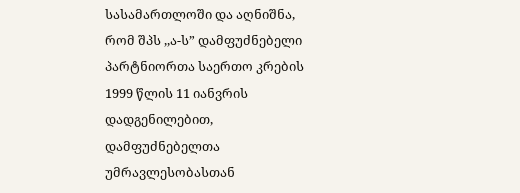სასამართლოში და აღნიშნა, რომ შპს ,,ა-ს” დამფუძნებელი პარტნიორთა საერთო კრების 1999 წლის 11 იანვრის დადგენილებით, დამფუძნებელთა უმრავლესობასთან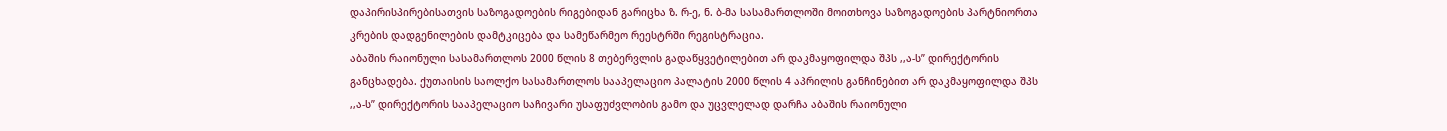დაპირისპირებისათვის საზოგადოების რიგებიდან გარიცხა ზ. რ-ე, ნ. ბ-მა სასამართლოში მოითხოვა საზოგადოების პარტნიორთა კრების დადგენილების დამტკიცება და სამეწარმეო რეესტრში რეგისტრაცია.
აბაშის რაიონული სასამართლოს 2000 წლის 8 თებერვლის გადაწყვეტილებით არ დაკმაყოფილდა შპს ,,ა-ს” დირექტორის განცხადება. ქუთაისის საოლქო სასამართლოს სააპელაციო პალატის 2000 წლის 4 აპრილის განჩინებით არ დაკმაყოფილდა შპს ,,ა-ს” დირექტორის სააპელაციო საჩივარი უსაფუძვლობის გამო და უცვლელად დარჩა აბაშის რაიონული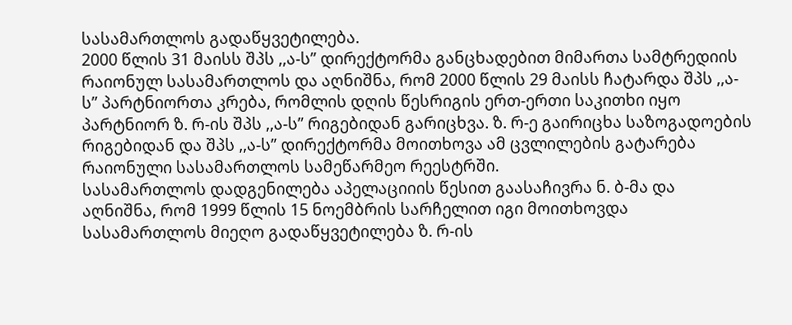სასამართლოს გადაწყვეტილება.
2000 წლის 31 მაისს შპს ,,ა-ს” დირექტორმა განცხადებით მიმართა სამტრედიის რაიონულ სასამართლოს და აღნიშნა, რომ 2000 წლის 29 მაისს ჩატარდა შპს ,,ა-ს” პარტნიორთა კრება, რომლის დღის წესრიგის ერთ-ერთი საკითხი იყო პარტნიორ ზ. რ-ის შპს ,,ა-ს” რიგებიდან გარიცხვა. ზ. რ-ე გაირიცხა საზოგადოების რიგებიდან და შპს ,,ა-ს” დირექტორმა მოითხოვა ამ ცვლილების გატარება რაიონული სასამართლოს სამეწარმეო რეესტრში.
სასამართლოს დადგენილება აპელაციიის წესით გაასაჩივრა ნ. ბ-მა და აღნიშნა, რომ 1999 წლის 15 ნოემბრის სარჩელით იგი მოითხოვდა სასამართლოს მიეღო გადაწყვეტილება ზ. რ-ის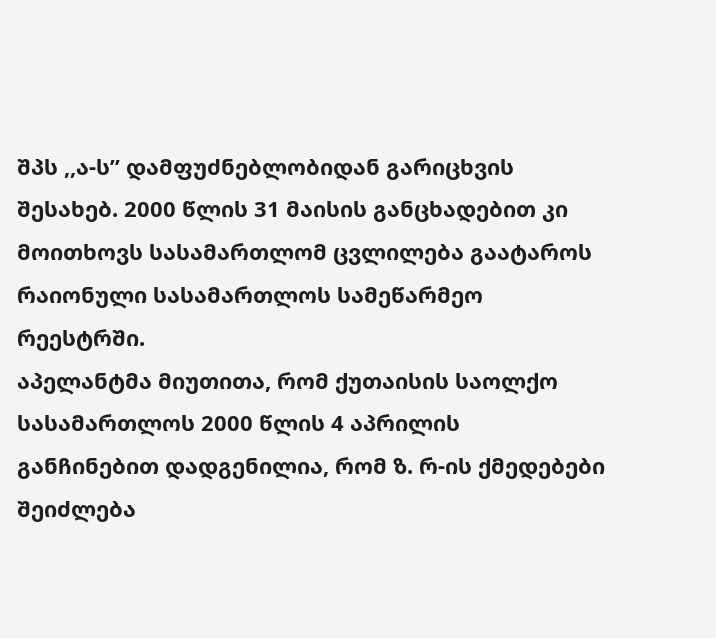შპს ,,ა-ს” დამფუძნებლობიდან გარიცხვის შესახებ. 2000 წლის 31 მაისის განცხადებით კი მოითხოვს სასამართლომ ცვლილება გაატაროს რაიონული სასამართლოს სამეწარმეო რეესტრში.
აპელანტმა მიუთითა, რომ ქუთაისის საოლქო სასამართლოს 2000 წლის 4 აპრილის განჩინებით დადგენილია, რომ ზ. რ-ის ქმედებები შეიძლება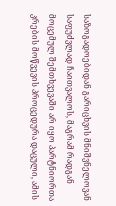საზოგადოებიდან გარიცხვის მნიშვნელოვან საფუძვლად ჩაითვალოს, მაგრამ რადგან მოცემულ შემთხვევაში არ იყო პარტნიორთა კრების მოწვევის პროცედურა დაცული, ამის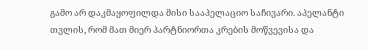გამო არ დაკმაყოფილდა მისი სააპელაციო საჩივარი. აპელანტი თვლის, რომ მათ მიერ პარტნიორთა კრების მოწვევისა და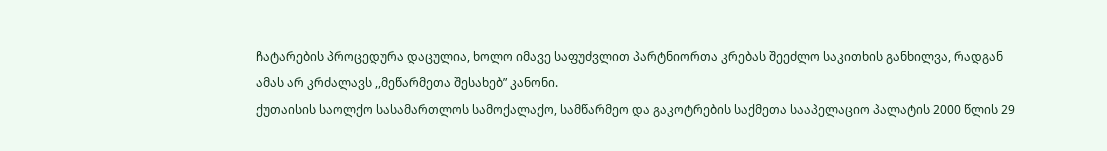ჩატარების პროცედურა დაცულია, ხოლო იმავე საფუძვლით პარტნიორთა კრებას შეეძლო საკითხის განხილვა, რადგან ამას არ კრძალავს ,,მეწარმეთა შესახებ” კანონი.
ქუთაისის საოლქო სასამართლოს სამოქალაქო, სამწარმეო და გაკოტრების საქმეთა სააპელაციო პალატის 2000 წლის 29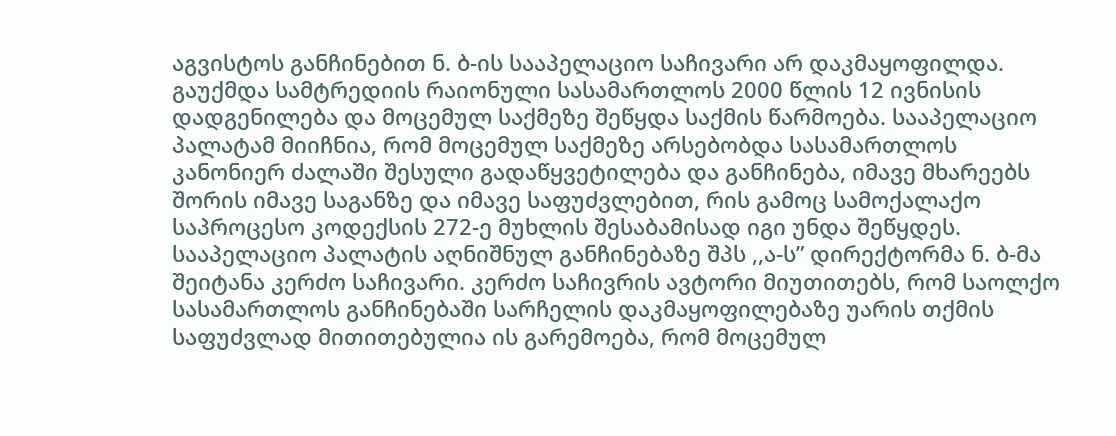აგვისტოს განჩინებით ნ. ბ-ის სააპელაციო საჩივარი არ დაკმაყოფილდა. გაუქმდა სამტრედიის რაიონული სასამართლოს 2000 წლის 12 ივნისის დადგენილება და მოცემულ საქმეზე შეწყდა საქმის წარმოება. სააპელაციო პალატამ მიიჩნია, რომ მოცემულ საქმეზე არსებობდა სასამართლოს კანონიერ ძალაში შესული გადაწყვეტილება და განჩინება, იმავე მხარეებს შორის იმავე საგანზე და იმავე საფუძვლებით, რის გამოც სამოქალაქო საპროცესო კოდექსის 272-ე მუხლის შესაბამისად იგი უნდა შეწყდეს.
სააპელაციო პალატის აღნიშნულ განჩინებაზე შპს ,,ა-ს” დირექტორმა ნ. ბ-მა შეიტანა კერძო საჩივარი. კერძო საჩივრის ავტორი მიუთითებს, რომ საოლქო სასამართლოს განჩინებაში სარჩელის დაკმაყოფილებაზე უარის თქმის საფუძვლად მითითებულია ის გარემოება, რომ მოცემულ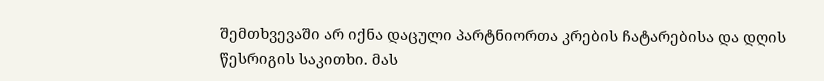შემთხვევაში არ იქნა დაცული პარტნიორთა კრების ჩატარებისა და დღის წესრიგის საკითხი. მას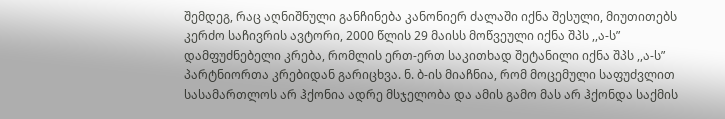შემდეგ, რაც აღნიშნული განჩინება კანონიერ ძალაში იქნა შესული, მიუთითებს კერძო საჩივრის ავტორი, 2000 წლის 29 მაისს მოწვეული იქნა შპს ,,ა-ს” დამფუძნებელი კრება, რომლის ერთ-ერთ საკითხად შეტანილი იქნა შპს ,,ა-ს” პარტნიორთა კრებიდან გარიცხვა. ნ. ბ-ის მიაჩნია, რომ მოცემული საფუძვლით სასამართლოს არ ჰქონია ადრე მსჯელობა და ამის გამო მას არ ჰქონდა საქმის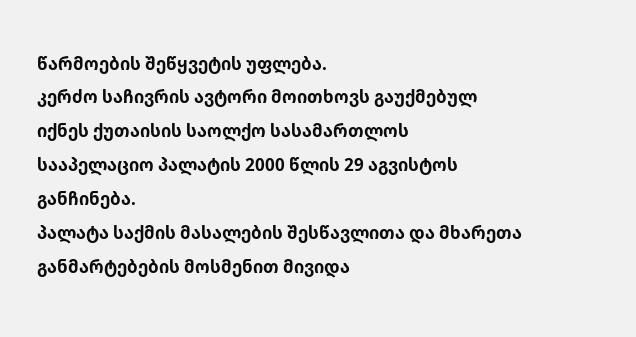წარმოების შეწყვეტის უფლება.
კერძო საჩივრის ავტორი მოითხოვს გაუქმებულ იქნეს ქუთაისის საოლქო სასამართლოს სააპელაციო პალატის 2000 წლის 29 აგვისტოს განჩინება.
პალატა საქმის მასალების შესწავლითა და მხარეთა განმარტებების მოსმენით მივიდა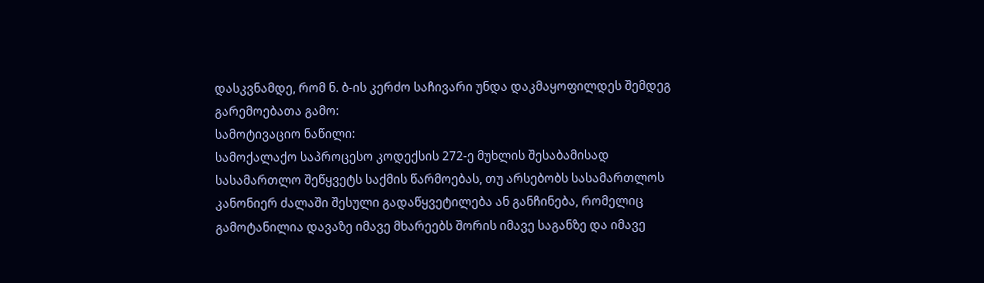დასკვნამდე, რომ ნ. ბ-ის კერძო საჩივარი უნდა დაკმაყოფილდეს შემდეგ გარემოებათა გამო:
სამოტივაციო ნაწილი:
სამოქალაქო საპროცესო კოდექსის 272-ე მუხლის შესაბამისად სასამართლო შეწყვეტს საქმის წარმოებას, თუ არსებობს სასამართლოს კანონიერ ძალაში შესული გადაწყვეტილება ან განჩინება, რომელიც გამოტანილია დავაზე იმავე მხარეებს შორის იმავე საგანზე და იმავე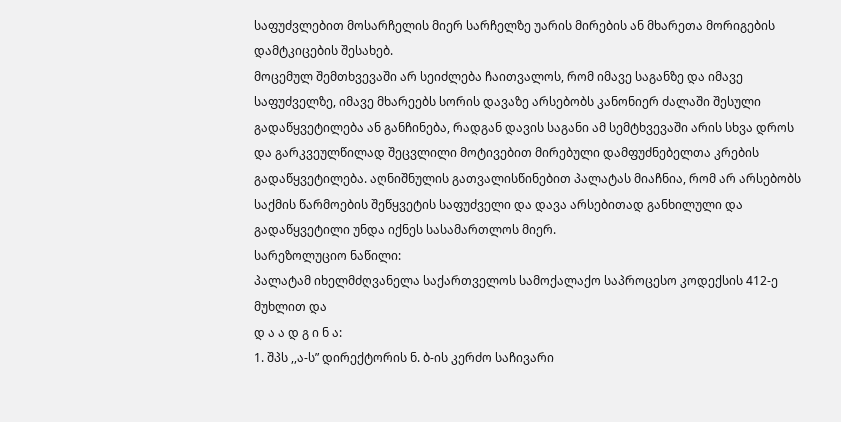საფუძვლებით მოსარჩელის მიერ სარჩელზე უარის მირების ან მხარეთა მორიგების დამტკიცების შესახებ.
მოცემულ შემთხვევაში არ სეიძლება ჩაითვალოს, რომ იმავე საგანზე და იმავე საფუძველზე, იმავე მხარეებს სორის დავაზე არსებობს კანონიერ ძალაში შესული გადაწყვეტილება ან განჩინება, რადგან დავის საგანი ამ სემტხვევაში არის სხვა დროს და გარკვეულწილად შეცვლილი მოტივებით მირებული დამფუძნებელთა კრების გადაწყვეტილება. აღნიშნულის გათვალისწინებით პალატას მიაჩნია, რომ არ არსებობს საქმის წარმოების შეწყვეტის საფუძველი და დავა არსებითად განხილული და გადაწყვეტილი უნდა იქნეს სასამართლოს მიერ.
სარეზოლუციო ნაწილი:
პალატამ იხელმძღვანელა საქართველოს სამოქალაქო საპროცესო კოდექსის 412-ე მუხლით და
დ ა ა დ გ ი ნ ა:
1. შპს ,,ა-ს” დირექტორის ნ. ბ-ის კერძო საჩივარი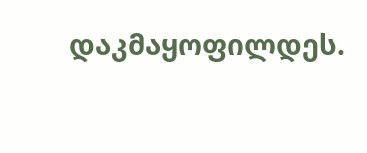დაკმაყოფილდეს.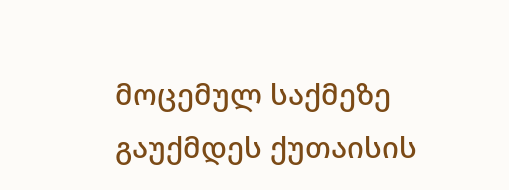მოცემულ საქმეზე გაუქმდეს ქუთაისის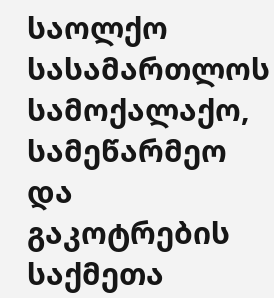საოლქო სასამართლოს სამოქალაქო, სამეწარმეო და გაკოტრების საქმეთა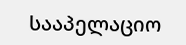სააპელაციო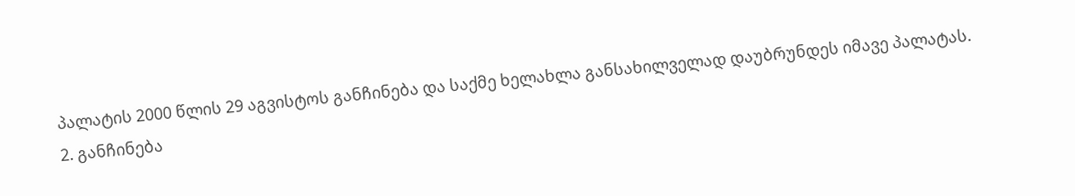პალატის 2000 წლის 29 აგვისტოს განჩინება და საქმე ხელახლა განსახილველად დაუბრუნდეს იმავე პალატას.
2. განჩინება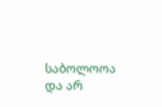საბოლოოა და არ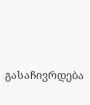გასაჩივრდება